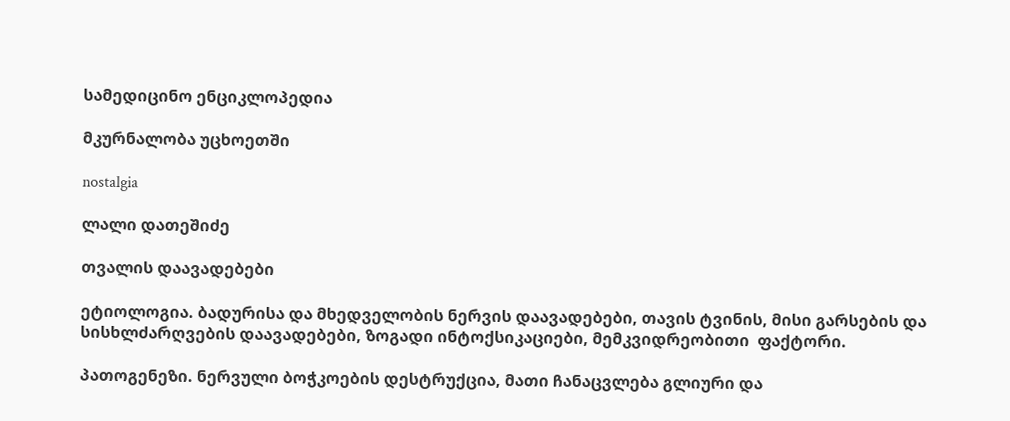სამედიცინო ენციკლოპედია

მკურნალობა უცხოეთში

nostalgia

ლალი დათეშიძე

თვალის დაავადებები

ეტიოლოგია. ბადურისა და მხედველობის ნერვის დაავადებები, თავის ტვინის, მისი გარსების და სისხლძარღვების დაავადებები, ზოგადი ინტოქსიკაციები, მემკვიდრეობითი  ფაქტორი.

პათოგენეზი. ნერვული ბოჭკოების დესტრუქცია, მათი ჩანაცვლება გლიური და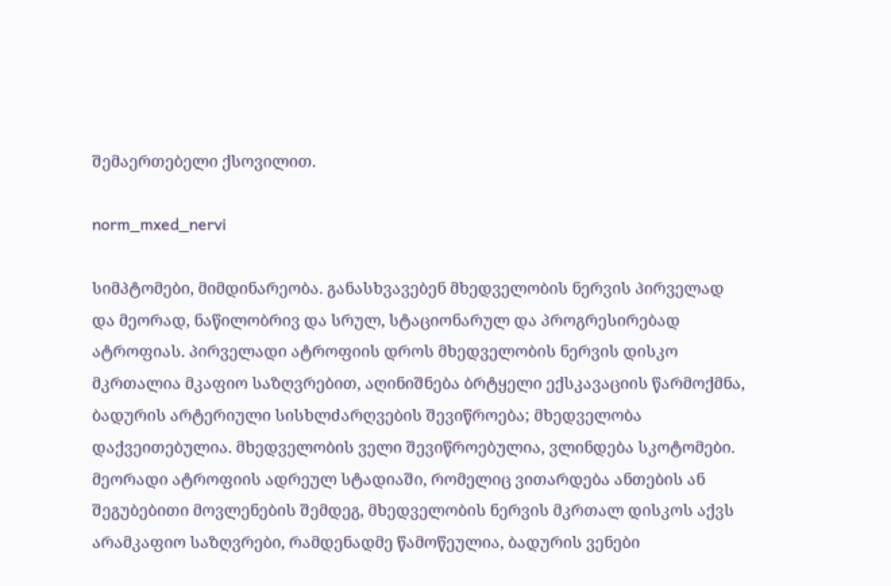შემაერთებელი ქსოვილით.

norm_mxed_nervi

სიმპტომები, მიმდინარეობა. განასხვავებენ მხედველობის ნერვის პირველად და მეორად, ნაწილობრივ და სრულ, სტაციონარულ და პროგრესირებად ატროფიას. პირველადი ატროფიის დროს მხედველობის ნერვის დისკო მკრთალია მკაფიო საზღვრებით, აღინიშნება ბრტყელი ექსკავაციის წარმოქმნა, ბადურის არტერიული სისხლძარღვების შევიწროება; მხედველობა დაქვეითებულია. მხედველობის ველი შევიწროებულია, ვლინდება სკოტომები. მეორადი ატროფიის ადრეულ სტადიაში, რომელიც ვითარდება ანთების ან შეგუბებითი მოვლენების შემდეგ, მხედველობის ნერვის მკრთალ დისკოს აქვს არამკაფიო საზღვრები, რამდენადმე წამოწეულია, ბადურის ვენები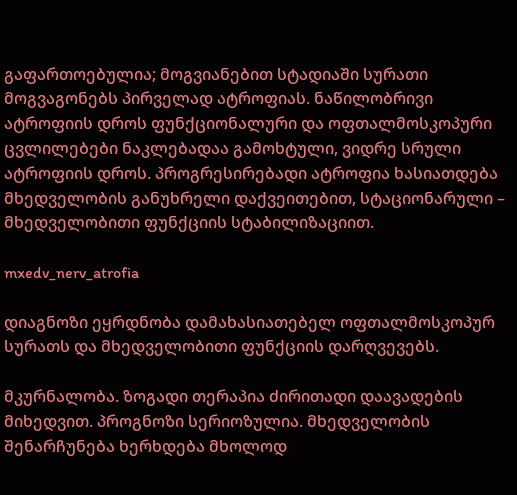გაფართოებულია; მოგვიანებით სტადიაში სურათი მოგვაგონებს პირველად ატროფიას. ნაწილობრივი ატროფიის დროს ფუნქციონალური და ოფთალმოსკოპური ცვლილებები ნაკლებადაა გამოხტული, ვიდრე სრული ატროფიის დროს. პროგრესირებადი ატროფია ხასიათდება მხედველობის განუხრელი დაქვეითებით, სტაციონარული – მხედველობითი ფუნქციის სტაბილიზაციით.

mxedv_nerv_atrofia

დიაგნოზი ეყრდნობა დამახასიათებელ ოფთალმოსკოპურ სურათს და მხედველობითი ფუნქციის დარღვევებს.

მკურნალობა. ზოგადი თერაპია ძირითადი დაავადების მიხედვით. პროგნოზი სერიოზულია. მხედველობის შენარჩუნება ხერხდება მხოლოდ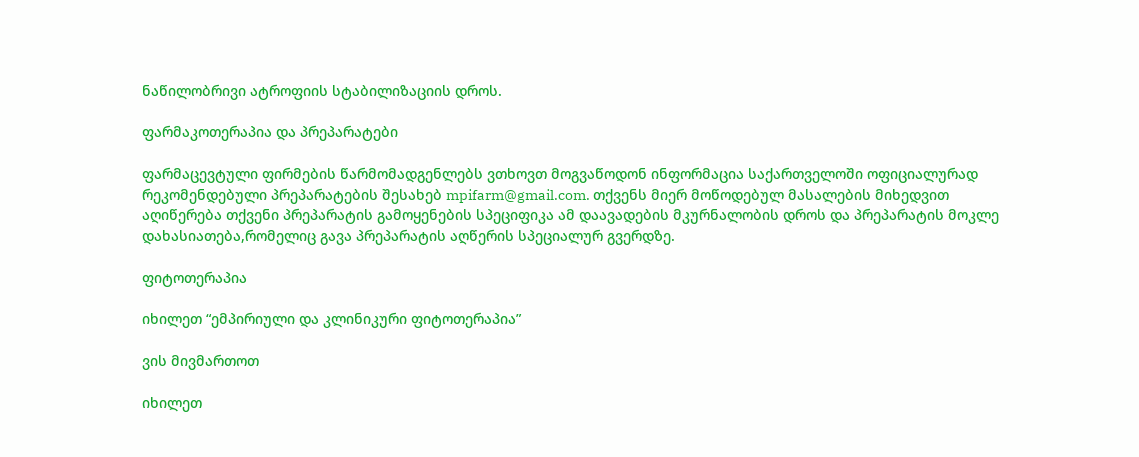ნაწილობრივი ატროფიის სტაბილიზაციის დროს.

ფარმაკოთერაპია და პრეპარატები

ფარმაცევტული ფირმების წარმომადგენლებს ვთხოვთ მოგვაწოდონ ინფორმაცია საქართველოში ოფიციალურად რეკომენდებული პრეპარატების შესახებ mpifarm@gmail.com. თქვენს მიერ მოწოდებულ მასალების მიხედვით აღიწერება თქვენი პრეპარატის გამოყენების სპეციფიკა ამ დაავადების მკურნალობის დროს და პრეპარატის მოკლე დახასიათება,რომელიც გავა პრეპარატის აღწერის სპეციალურ გვერდზე.

ფიტოთერაპია

იხილეთ “ემპირიული და კლინიკური ფიტოთერაპია”

ვის მივმართოთ

იხილეთ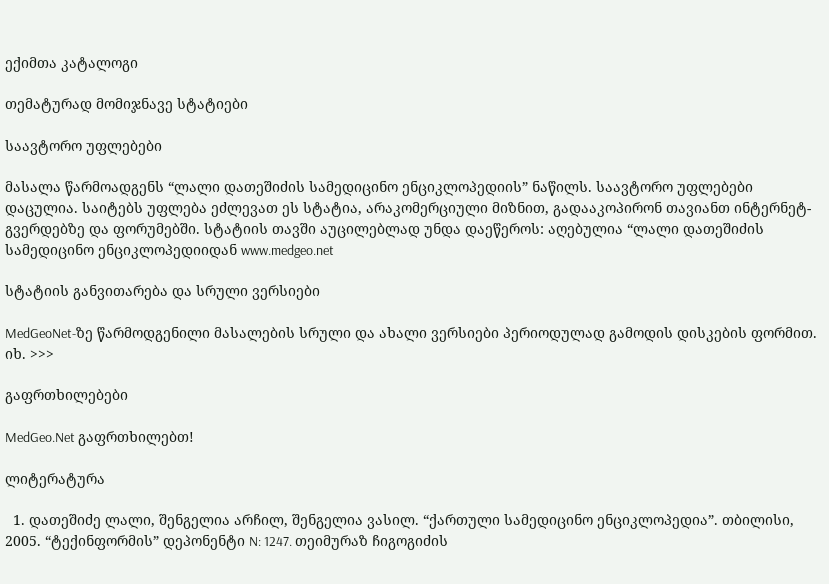ექიმთა კატალოგი

თემატურად მომიჯნავე სტატიები

საავტორო უფლებები

მასალა წარმოადგენს “ლალი დათეშიძის სამედიცინო ენციკლოპედიის” ნაწილს. საავტორო უფლებები დაცულია. საიტებს უფლება ეძლევათ ეს სტატია, არაკომერციული მიზნით, გადააკოპირონ თავიანთ ინტერნეტ-გვერდებზე და ფორუმებში. სტატიის თავში აუცილებლად უნდა დაეწეროს: აღებულია “ლალი დათეშიძის სამედიცინო ენციკლოპედიიდან www.medgeo.net

სტატიის განვითარება და სრული ვერსიები

MedGeoNet-ზე წარმოდგენილი მასალების სრული და ახალი ვერსიები პერიოდულად გამოდის დისკების ფორმით. იხ. >>>

გაფრთხილებები

MedGeo.Net გაფრთხილებთ!

ლიტერატურა

  1. დათეშიძე ლალი, შენგელია არჩილ, შენგელია ვასილ. “ქართული სამედიცინო ენციკლოპედია”. თბილისი, 2005. “ტექინფორმის” დეპონენტი N: 1247. თეიმურაზ ჩიგოგიძის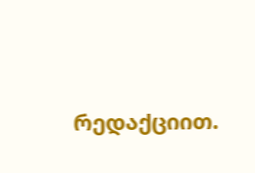რედაქციით.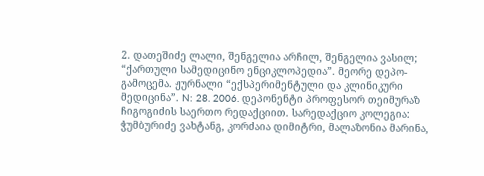2. დათეშიძე ლალი, შენგელია არჩილ, შენგელია ვასილ; “ქართული სამედიცინო ენციკლოპედია”. მეორე დეპო-გამოცემა. ჟურნალი “ექსპერიმენტული და კლინიკური მედიცინა”. N: 28. 2006. დეპონენტი პროფესორ თეიმურაზ ჩიგოგიძის საერთო რედაქციით. სარედაქციო კოლეგია: ჭუმბურიძე ვახტანგ, კორძაია დიმიტრი, მალაზონია მარინა,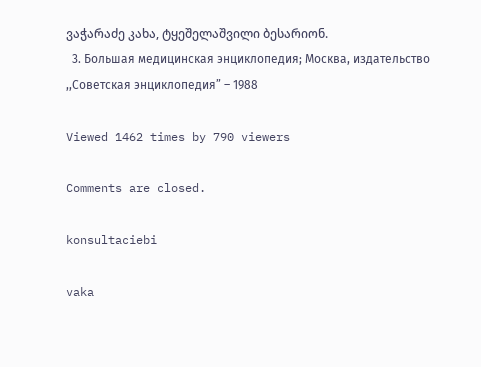ვაჭარაძე კახა, ტყეშელაშვილი ბესარიონ.
  3. Большая медицинская энциклопедия; Москва, издательство ,,Советская энциклопедия” – 1988

Viewed 1462 times by 790 viewers

Comments are closed.

konsultaciebi

vaka